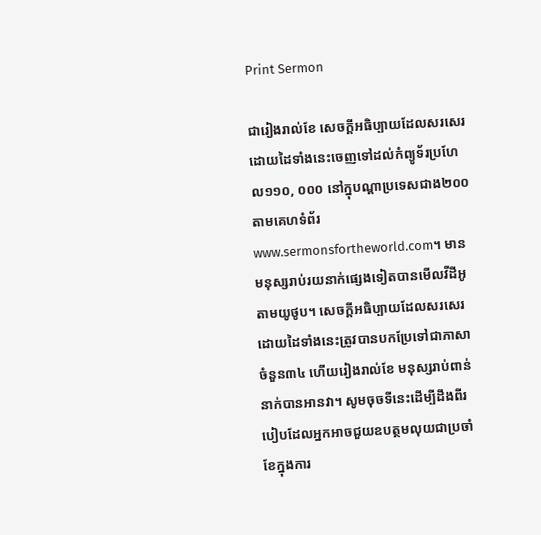Print Sermon

ជារៀងរាល់ខែ សេចក្ដីអធិប្បាយដែលសរសេរដោយដៃទាំងនេះចេញទៅដល់កំព្យូទ័រប្រហែល១១០, ០០០ នៅក្នុបណ្ដាប្រទេសជាង២០០តាមគេហទំព័រwww.sermonsfortheworld.com។ មានមនុស្សរាប់រយនាក់ផ្សេងទៀតបានមើលវីដីអូតាមយូថូប។ សេចក្ដីអធិប្បាយដែលសរសេរដោយដៃទាំងនេះត្រូវបានបកប្រែទៅជាភាសាចំនួន៣៤ ហើយរៀងរាល់ខែ មនុស្សរាប់ពាន់នាក់បានអានវា។ សូមចុចទីនេះដើម្បីដឹងពីរបៀបដែលអ្នកអាចជួយឧបត្ថមលុយជាប្រចាំខែក្នុងការ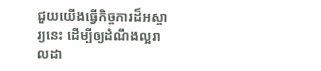ជួយយើងធ្វើកិច្ចការដ៏អស្ចារ្យនេះ ដើម្បីឲ្យដំណឹងល្អរាលដា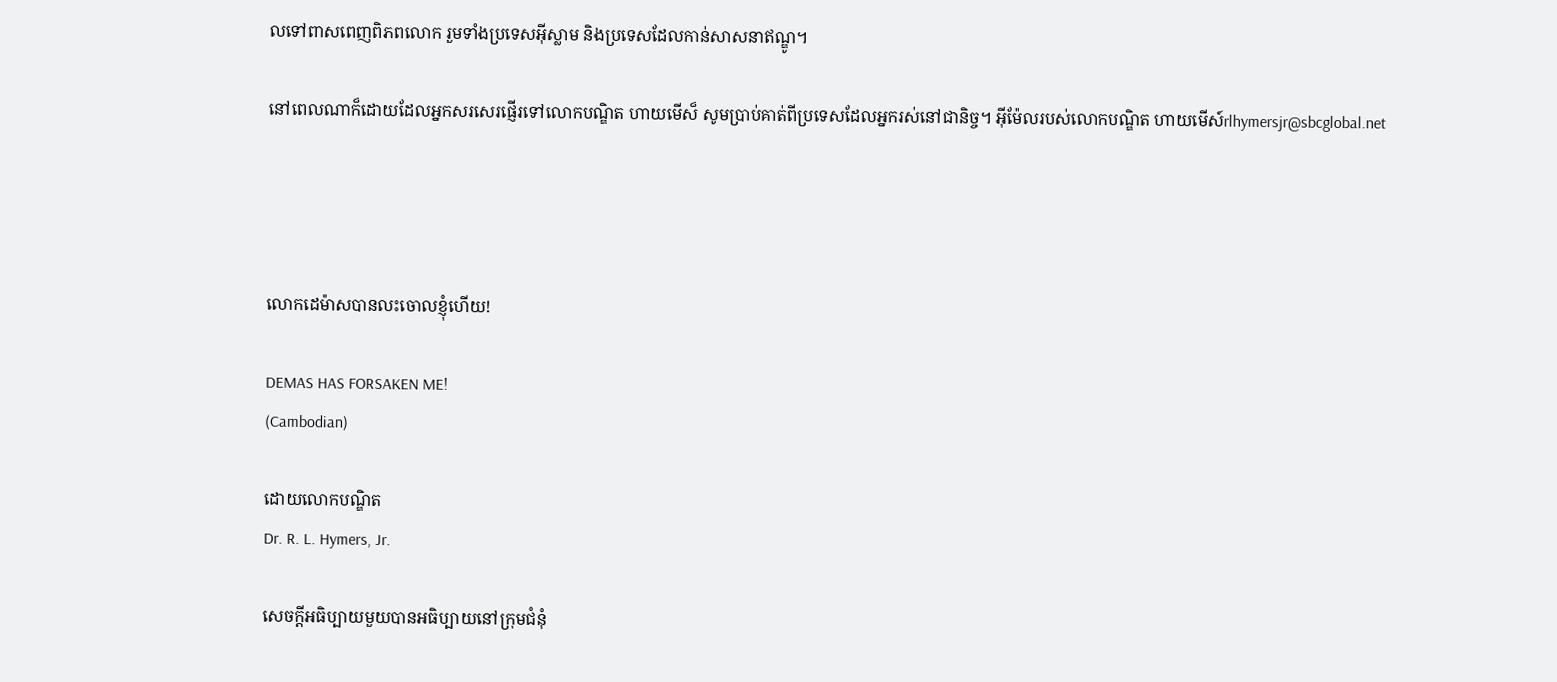លទៅពាសពេញពិភពលោក រួមទាំងប្រទេសអ៊ីស្លាម និងប្រទេសដែលកាន់សាសនាឥណ្ឌូ។

នៅពេលណាក៏ដោយដែលអ្នកសរសេរផ្ញើរទៅលោកបណ្ឌិត ហាយមើស៏ សូមប្រាប់គាត់ពីប្រទេសដែលអ្នករស់នៅជានិច្ច។ អ៊ីម៉ែលរបស់លោកបណ្ឌិត ហាយមើស៍rlhymersjr@sbcglobal.net




លោកដេម៉ាសបានលះចោលខ្ញុំហើយ!

DEMAS HAS FORSAKEN ME!
(Cambodian)

ដោយលោកបណ្ឌិត
Dr. R. L. Hymers, Jr.

សេចក្ដីអធិប្បាយមួយបានអធិប្បាយនៅក្រុមជំនុំ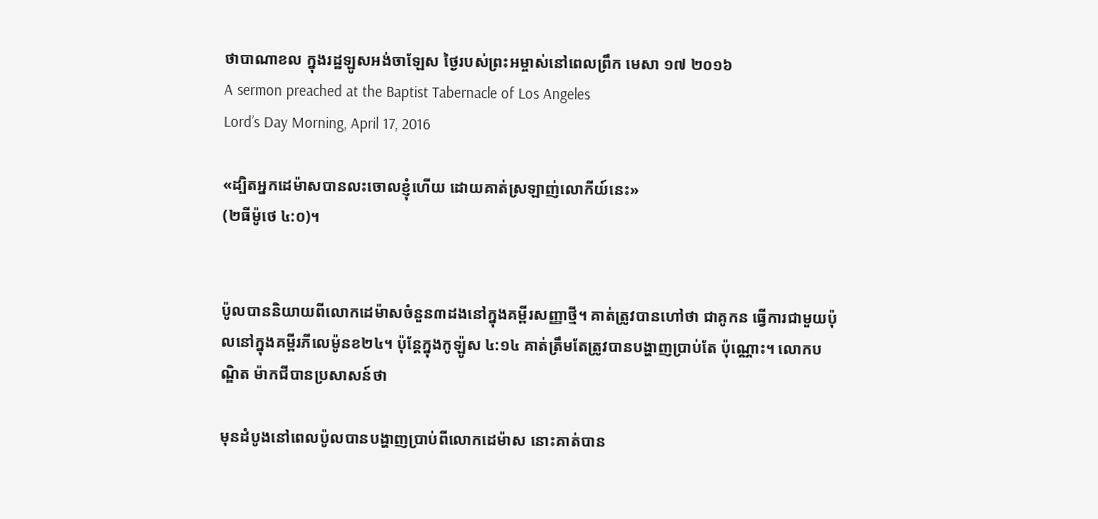ថាបាណាខល ក្នុងរដ្ឋឡូសអង់ចាឡែស ថ្ងៃរបស់ព្រះអម្ចាស់នៅពេលព្រឹក មេសា ១៧ ២០១៦
A sermon preached at the Baptist Tabernacle of Los Angeles
Lord’s Day Morning, April 17, 2016

«ដ្បិតអ្នកដេម៉ាសបានលះចោលខ្ញុំហើយ ដោយគាត់ស្រឡាញ់លោកីយ៍នេះ»
(២ធីម៉ូថេ ៤:០)។


ប៉ូលបាននិយាយពីលោកដេម៉ាសចំនួន៣ដងនៅក្នុងគម្ពីរសញ្ញាថ្មី។ គាត់ត្រូវបានហៅថា ជាគូកន ធ្វើការជាមួយប៉ុលនៅក្នុងគម្ពីរភីលេម៉ូនខ២៤។ ប៉ុន្ដែក្នុងកូឡ៉ូស ៤:១៤ គាត់ត្រឹមតែត្រូវបានបង្ហាញប្រាប់តែ ប៉ុណ្ណោះ។ លោកបណ្ឌិត ម៉ាកជីបានប្រសាសន៍ថា

មុនដំបូងនៅពេលប៉ូលបានបង្ហាញប្រាប់ពីលោកដេម៉ាស នោះគាត់បាន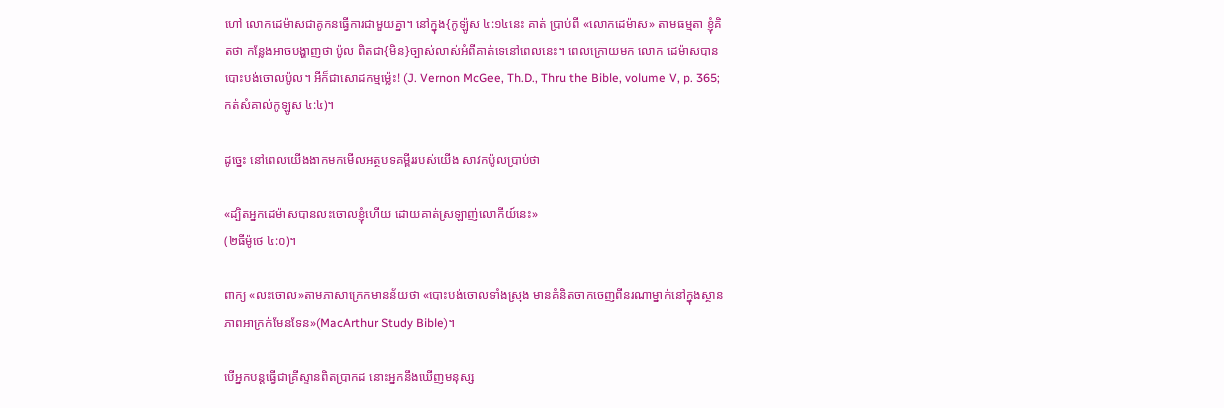ហៅ លោកដេម៉ាសជាគូកនធ្វើការជាមួយគ្នា។ នៅក្នុង{កូឡ៉ូស ៤:១៤នេះ គាត់ ប្រាប់ពី «លោកដេម៉ាស» តាមធម្មតា ខ្ញុំគិតថា កន្លែងអាចបង្ហាញថា ប៉ូល ពិតជា{មិន}ច្បាស់លាស់អំពីគាត់ទេនៅពេលនេះ។ ពេលក្រោយមក លោក ដេម៉ាសបានបោះបង់ចោលប៉ូល។ អីក៏ជាសោដកម្មម្ល៉េះ! (J. Vernon McGee, Th.D., Thru the Bible, volume V, p. 365; កត់សំគាល់កូឡូស ៤:៤)។

ដូច្នេះ នៅពេលយើងងាកមកមើលអត្ថបទគម្ពីររបស់យើង សាវកប៉ូលប្រាប់ថា

«ដ្បិតអ្នកដេម៉ាសបានលះចោលខ្ញុំហើយ ដោយគាត់ស្រឡាញ់លោកីយ៍នេះ»
(២ធីម៉ូថេ ៤:០)។

ពាក្យ «លះចោល»តាមភាសាក្រេកមានន័យថា «បោះបង់ចោលទាំងស្រុង មានគំនិតចាកចេញពីនរណាម្នាក់នៅក្នុងស្ថានភាពអាក្រក់មែនទែន»(MacArthur Study Bible)។

បើអ្នកបន្ដធ្វើជាគ្រីស្ទានពិតប្រាកដ នោះអ្នកនឹងឃើញមនុស្ស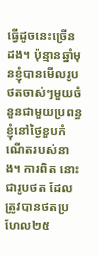ធ្វើដូចនេះច្រើនដង។ ប៉ុន្មានឆ្នាំមុនខ្ញុំបានមើលរូបថតចាស់ៗមួយចំនួនជាមួយប្រពន្ធខ្ញុំនៅថ្ងៃខួបកំណើតរបស់នាង។ ការពិត នោះជារូបថត ដែលត្រូវបានថតប្រហែល២៥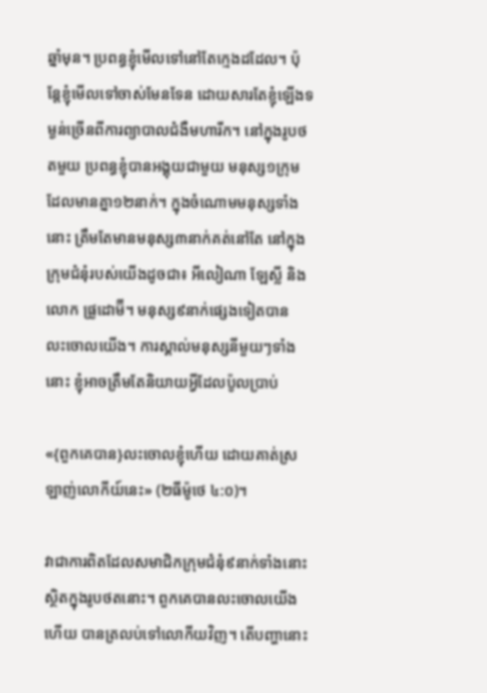ឆ្នាំមុន។ ប្រពន្ធខ្ញុំមើលទៅនៅតែក្មេងដដែល។ ប៉ុន្ដែខ្ញុំមើលទៅចាស់មែនទែន ដោយសារតែខ្ញុំឡើងទម្ងន់ច្រើនពីការព្យាបាលជំងឺមហារីក។ នៅក្នុងរូបថតមួយ ប្រពន្ធខ្ញុំបានអង្គុយជាមួយ មនុស្ស១ក្រុមដែលមានគ្នា១២នាក់។ ក្នុងចំណោមមនុស្សទាំងនោះ ត្រឹមតែមានមនុស្ស៣នាក់គត់នៅតែ នៅក្នុងក្រុមជំនុំរបស់យើងដូចជា៖ អីលៀណា ឡែស្លី និងលោក ផ្រូដោម៊ី។ មនុស្ស៩នាក់ផ្សេងទៀតបាន លះចោលយើង។ ការស្គាល់មនុស្សនីមួយៗទាំងនោះ ខ្ញុំអាចត្រឹមតែនិយាយអ្វីដែលប៉ូលប្រាប់

«{ពួកគេបាន}លះចោលខ្ញុំហើយ ដោយគាត់ស្រឡាញ់លោកីយ៍នេះ» (២ធីម៉ូថេ ៤:០)។

វាជាការពិតដែលសមាជិកក្រុមជំនុំ៩នាក់ទាំងនោះស្ថិតក្នុងរូបថតនោះ។ ពួកគេបានលះចោលយើង ហើយ បានត្រលប់ទៅលោកីយវិញ។ តើបញ្ហានោះ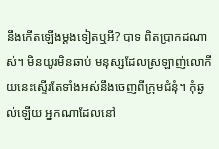នឹងកើតឡើងម្ដងទៀតឬអី? បាទ ពិតប្រាកដណាស់។ មិនយូរមិនឆាប់ មនុស្សដែលស្រឡាញ់លោកីយនេះស្ទើរតែទាំងអស់នឹងចេញពីក្រុមជំនុំ។ កុំឆ្ងល់ឡើយ អ្នកណាដែលនៅ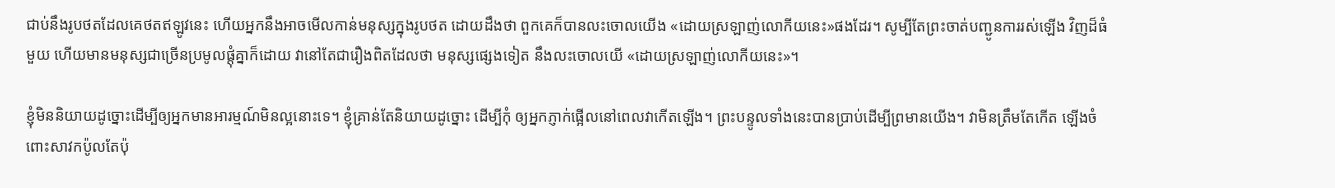ជាប់នឹងរូបថតដែលគេថតឥឡូវនេះ ហើយអ្នកនឹងអាចមើលកាន់មនុស្សក្នុងរូបថត ដោយដឹងថា ពួកគេក៏បានលះចោលយើង «ដោយស្រឡាញ់លោកីយនេះ»ផងដែរ។ សូម្បីតែព្រះចាត់បញ្ជូនការរស់ឡើង វិញដ៏ធំមួយ ហើយមានមនុស្សជាច្រើនប្រមូលផ្ដុំគ្នាក៏ដោយ វានៅតែជារឿងពិតដែលថា មនុស្សផ្សេងទៀត នឹងលះចោលយើ «ដោយស្រឡាញ់លោកីយនេះ»។

ខ្ញុំមិននិយាយដូច្នោះដើម្បីឲ្យអ្នកមានអារម្មណ៍មិនល្អនោះទេ។ ខ្ញុំគ្រាន់តែនិយាយដូច្នោះ ដើម្បីកុំ ឲ្យអ្នកភ្ញាក់ផ្អើលនៅពេលវាកើតឡើង។ ព្រះបន្ទូលទាំងនេះបានប្រាប់ដើម្បីព្រមានយើង។ វាមិនត្រឹមតែកើត ឡើងចំពោះសាវកប៉ូលតែប៉ុ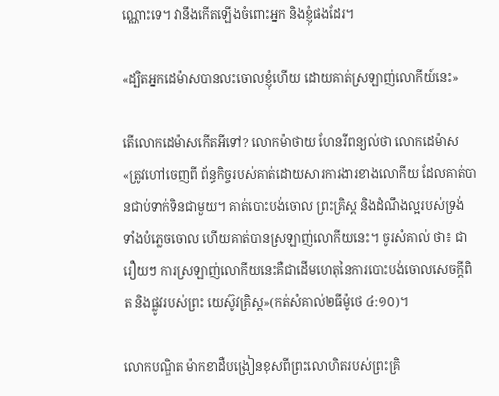ណ្ណោះទេ។ វានឹងកើតឡើងចំពោះអ្នក និងខ្ញុំផងដែរ។

«ដ្បិតអ្នកដេម៉ាសបានលះចោលខ្ញុំហើយ ដោយគាត់ស្រឡាញ់លោកីយ៍នេះ»

តើលោកដេម៉ាសកើតអីទៅ? លោកម៉ាថាយ ហែនរីពន្យល់ថា លោកដេម៉ាស «ត្រូវហៅចេញពី ព័ន្ធកិច្ចរបស់គាត់ដោយសារការងារខាងលោកីយ ដែលគាត់បានជាប់ទាក់ទិនជាមួយ។ គាត់បោះបង់ចោល ព្រះគ្រិស្ដ និងដំណឹងល្អរបស់ទ្រង់ ទាំងបំភ្លេចចោល ហើយគាត់បានស្រឡាញ់លោកីយនេះ។ ចូរសំគាល់ ថា៖ ជារឿយៗ ការស្រឡាញ់លោកីយនេះគឺជាដើមហេតុនៃការបោះបង់ចោលសេចក្ដីពិត និងផ្លូវរបស់ព្រះ យេស៊ូវគ្រិស្ដ»(កត់សំគាល់២ធីម៉ូថេ ៤:១០)។

លោកបណ្ឌិត ម៉ាកខាដឺបង្រៀនខុសពីព្រះលោហិតរបស់ព្រះគ្រិ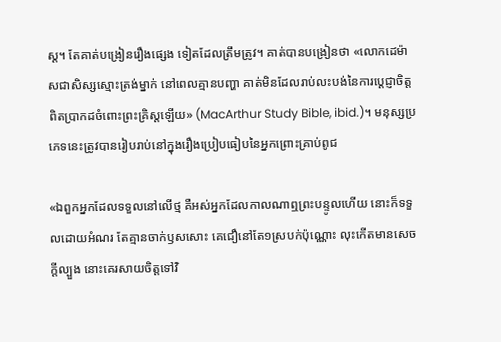ស្ដ។ តែគាត់បង្រៀនរឿងផ្សេង ទៀតដែលត្រឹមត្រូវ។ គាត់បានបង្រៀនថា «លោកដេម៉ាសជាសិស្សស្មោះត្រង់ម្នាក់ នៅពេលគ្មានបញ្ហា គាត់មិនដែលរាប់លះបង់នៃការប្ដេជ្ញាចិត្ដពិតប្រាកដចំពោះព្រះគ្រិស្ដឡើយ» (MacArthur Study Bible, ibid.)។ មនុស្សប្រភេទនេះត្រូវបានរៀបរាប់នៅក្នុងរឿងប្រៀបធៀបនៃអ្នកព្រោះគ្រាប់ពូជ

«ឯពួកអ្នកដែលទទួលនៅលើថ្ម គឺអស់អ្នកដែលកាលណាឮព្រះបន្ទូលហើយ នោះក៏ទទួលដោយអំណរ តែគ្មានចាក់ឫសសោះ គេជឿនៅតែ១ស្របក់ប៉ុណ្ណោះ លុះកើតមានសេចក្តីល្បួង នោះគេរសាយចិត្តទៅវិ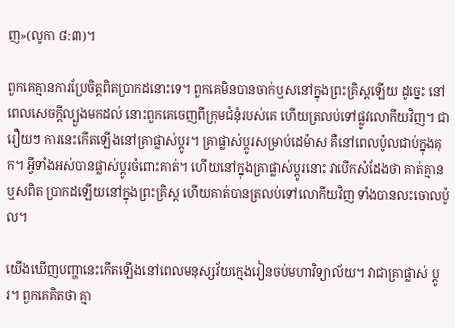ញ»(លូកា ៨:៣)។

ពួកគេគ្មានការប្រែចិត្ដពិតប្រាកដនោះទេ។ ពួកគេមិនបានចាក់ឬសនៅក្នុងព្រះគ្រិស្ដឡើយ ដូច្នេះ នៅពេលសេចក្ដីល្បួងមកដល់ នោះពួកគេចេញពីក្រុមជំនុំរបស់គេ ហើយត្រលប់ទៅផ្លូវលោកីយវិញ។ ជារឿយៗ ការនេះកើតឡើងនៅគ្រាផ្លាស់ប្ដូរ។ គ្រាផ្លាស់ប្ដូរសម្រាប់ដេម៉ាស គឺនៅពេលប៉ូលជាប់ក្នុងគុក។ អ្វីទាំងអស់បានផ្លាស់ប្ដូរចំពោះគាត់។ ហើយនៅក្នុងគ្រាផ្លាស់ប្ដូរនោះ វាបើកសំដែងថា គាត់គ្មានឬសពិត ប្រាកដឡើយនៅក្នុងព្រះគ្រិស្ដ ហើយគាត់បានត្រលប់ទៅលោកីយវិញ ទាំងបានលះចោលប៉ូល។

យើងឃើញបញ្ហានេះកើតឡើងនៅពេលមនុស្សវ័យក្មេងរៀនចប់មហាវិទ្យាល័យ។ វាជាគ្រាផ្លាស់ ប្ដូរ។ ពួកគេគិតថា គ្មា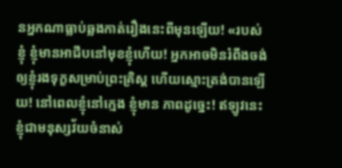នអ្នកណាធ្លាប់ឆ្លងកាត់រឿងនេះពីមុនឡើយ! «របស់ខ្ញុំ ខ្ញុំមានអាជីបនៅមុខខ្ញុំហើយ! អ្នកអាចមិនរំពឹងចង់ឲ្យខ្ញុំរងទុក្ខសម្រាប់ព្រះគ្រិស្ដ ហើយស្មោះត្រង់បានឡើយ! នៅពេលខ្ញុំនៅក្មេង ខ្ញុំមាន ភាពដូច្នេះ! ឥឡូវនេះខ្ញុំជាមនុស្សវ័យចំនាស់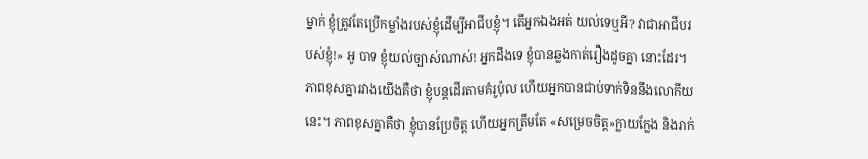ម្នាក់ ខ្ញុំត្រូវតែប្រើកម្លាំងរបស់ខ្ញុំដើម្បីអាជីបខ្ញុំ។ តើអ្នកឯងអត់ យល់ទេឬអី? វាជាអាជីបរបស់ខ្ញុំ!» អូ បាទ ខ្ញុំយល់ច្បាស់ណាស់! អ្នកដឹងទេ ខ្ញុំបានឆ្លងកាត់រឿងដូចគ្នា នោះដែរ។ ភាពខុសគ្នារវាងយើងគឺថា ខ្ញុំបន្ដដើរតាមគំរូប៉ុល ហើយអ្នកបានជាប់ទាក់ទិននឹងលោកីយនេះ។ ភាពខុសគ្នាគឺថា ខ្ញុំបានប្រែចិត្ដ ហើយអ្នកត្រឹមតែ «សម្រេចចិត្ដ»ក្លាយក្លែង និងរាក់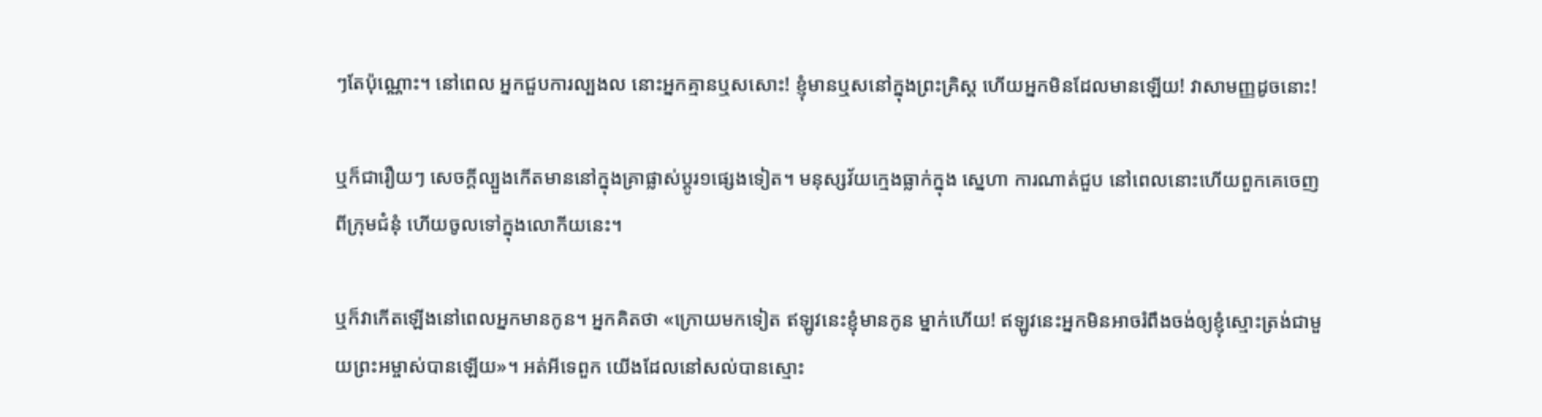ៗតែប៉ុណ្ណោះ។ នៅពេល អ្នកជួបការល្បងល នោះអ្នកគ្មានឬសសោះ! ខ្ញុំមានឬសនៅក្នុងព្រះគ្រិស្ដ ហើយអ្នកមិនដែលមានឡើយ! វាសាមញ្ញដូចនោះ!

ឬក៏ជារឿយៗ សេចក្ដីល្បួងកើតមាននៅក្នុងគ្រាផ្លាស់ប្ដូរ១ផ្សេងទៀត។ មនុស្សវ័យក្មេងធ្លាក់ក្នុង ស្នេហា ការណាត់ជួប នៅពេលនោះហើយពួកគេចេញពីក្រុមជំនុំ ហើយចូលទៅក្នុងលោកីយនេះ។

ឬក៏វាកើតឡើងនៅពេលអ្នកមានកូន។ អ្នកគិតថា «ក្រោយមកទៀត ឥឡូវនេះខ្ញុំមានកូន ម្នាក់ហើយ! ឥឡូវនេះអ្នកមិនអាចរំពឹងចង់ឲ្យខ្ញុំស្មោះត្រង់ជាមួយព្រះអម្ចាស់បានឡើយ»។ អត់អីទេពួក យើងដែលនៅសល់បានស្មោះ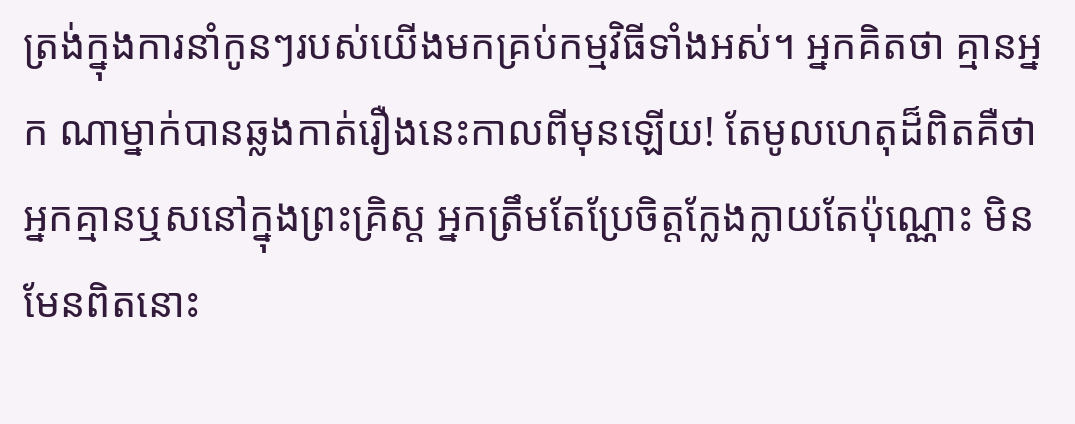ត្រង់ក្នុងការនាំកូនៗរបស់យើងមកគ្រប់កម្មវិធីទាំងអស់។ អ្នកគិតថា គ្មានអ្នក ណាម្នាក់បានឆ្លងកាត់រឿងនេះកាលពីមុនឡើយ! តែមូលហេតុដ៏ពិតគឺថា អ្នកគ្មានឬសនៅក្នុងព្រះគ្រិស្ដ អ្នកត្រឹមតែប្រែចិត្ដក្លែងក្លាយតែប៉ុណ្ណោះ មិនមែនពិតនោះ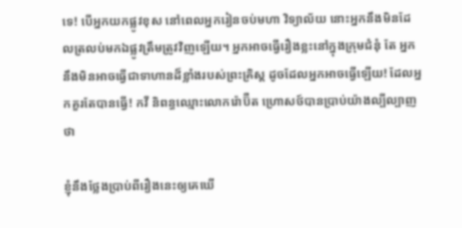ទេ! បើអ្នកយកផ្លូវខុស នៅពេលអ្នករៀនចប់មហា វិទ្យាល័យ នោះអ្នកនឹងមិនដែលត្រលប់មកឯផ្លូវត្រឹមត្រូវវិញឡើយ។ អ្នកអាចធ្វើរឿងខ្លះនៅក្នុងក្រុមជំនុំ តែ អ្នកនឹងមិនអាចធ្វើជាទាហានដ៏ខ្លាំងរបស់ព្រះគ្រិស្ដ ដូចដែលអ្នកអាចធ្វើឡើយ! ដែលអ្នកគួរតែបានធ្វើ! កវី និពន្ធឈ្មោះលោករ៉ោប៊ឺត ហ្រោសថ៍បានប្រាប់យ៉ាងល្បីល្បាញថា

ខ្ញុំនឹងថ្លែងប្រាប់ពីរឿងនេះឲ្យគេឃើ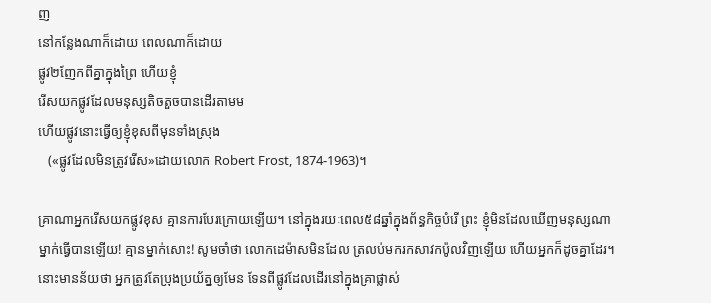ញ
នៅកន្លែងណាក៏ដោយ ពេលណាក៏ដោយ
ផ្លូវ២ញែកពីគ្នាក្នុងព្រៃ ហើយខ្ញុំ
រើសយកផ្លូវដែលមនុស្សតិចតួចបានដើរតាមម
ហើយផ្លូវនោះធ្វើឲ្យខ្ញុំខុសពីមុនទាំងស្រុង
   («ផ្លូវដែលមិនត្រូវរើស»ដោយលោក Robert Frost, 1874-1963)។

គ្រាណាអ្នករើសយកផ្លូវខុស គ្មានការបែរក្រោយឡើយ។ នៅក្នុងរយៈពេល៥៨ឆ្នាំក្នុងព័ន្ធកិច្ចបំរើ ព្រះ ខ្ញុំមិនដែលឃើញមនុស្សណាម្នាក់ធ្វើបានឡើយ! គ្មានម្នាក់សោះ! សូមចាំថា លោកដេម៉ាសមិនដែល ត្រលប់មករកសាវកប៉ូលវិញឡើយ ហើយអ្នកក៏ដូចគ្នាដែរ។ នោះមានន័យថា អ្នកត្រូវតែប្រុងប្រយ័ត្នឲ្យមែន ទែនពីផ្លូវដែលដើរនៅក្នុងគ្រាផ្លាស់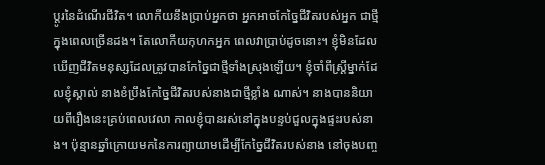ប្ដូរនៃដំណើរជីវិត។ លោកីយនឹងប្រាប់អ្នកថា អ្នកអាចកែច្នៃជីវិតរបស់អ្នក ជាថ្មីក្នុងពេលច្រើនដង។ តែលោកីយកុហកអ្នក ពេលវាប្រាប់ដូចនោះ។ ខ្ញុំមិនដែលឃើញជីវិតមនុស្សដែលត្រូវបានកែច្នៃជាថ្មីទាំងស្រុងឡើយ។ ខ្ញុំចាំពីស្រ្ដីម្នាក់ដែលខ្ញុំស្គាល់ នាងខំប្រឹងកែច្នៃជីវិតរបស់នាងជាថ្មីខ្លាំង ណាស់។ នាងបាននិយាយពីរឿងនេះគ្រប់ពេលវេលា កាលខ្ញុំបានរស់នៅក្នុងបន្ទប់ជួលក្នុងផ្ទះរបស់នាង។ ប៉ុន្មានឆ្នាំក្រោយមកនៃការព្យាយាមដើម្បីកែច្នៃជីវិតរបស់នាង នៅចុងបញ្ច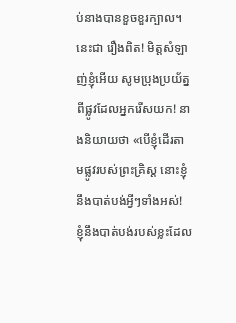ប់នាងបានខួចខួរក្បាល។ នេះជា រឿងពិត! មិត្ដសំឡាញ់ខ្ញុំអើយ សូមប្រុងប្រយ័ត្នពីផ្លូវដែលអ្នករើសយក! នាងនិយាយថា «បើខ្ញុំដើរតាមផ្លូវរបស់ព្រះគ្រិស្ដ នោះខ្ញុំនឹងបាត់បង់អ្វីៗទាំងអស់! ខ្ញុំនឹងបាត់បង់របស់ខ្លះដែល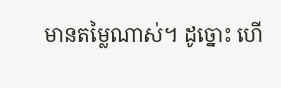មានតម្លៃណាស់។ ដូច្នោះ ហើ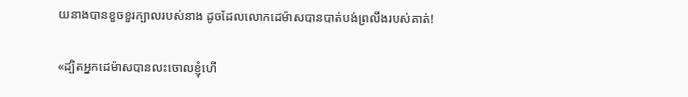យនាងបានខួចខួរក្បាលរបស់នាង ដូចដែលលោកដេម៉ាសបានបាត់បង់ព្រលឹងរបស់គាត់!

«ដ្បិតអ្នកដេម៉ាសបានលះចោលខ្ញុំហើ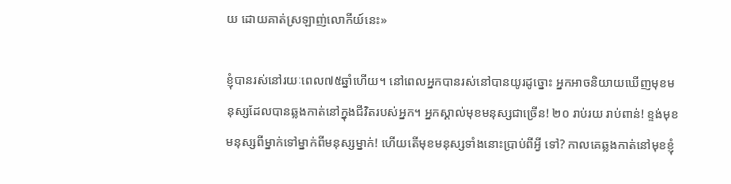យ ដោយគាត់ស្រឡាញ់លោកីយ៍នេះ»

ខ្ញុំបានរស់នៅរយៈពេល៧៥ឆ្នាំហើយ។ នៅពេលអ្នកបានរស់នៅបានយូរដូច្នោះ អ្នកអាចនិយាយឃើញមុខមនុស្សដែលបានឆ្លងកាត់នៅក្នុងជីវិតរបស់អ្នក។ អ្នកស្គាល់មុខមនុស្សជាច្រើន! ២០ រាប់រយ រាប់ពាន់! ខ្ទង់មុខមនុស្សពីម្នាក់ទៅម្នាក់ពីមនុស្សម្នាក់! ហើយតើមុខមនុស្សទាំងនោះប្រាប់ពីអ្វី ទៅ? កាលគេឆ្លងកាត់នៅមុខខ្ញុំ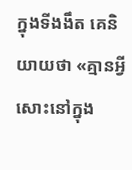ក្នុងទីងងឹត គេនិយាយថា «គ្មានអ្វីសោះនៅក្នុង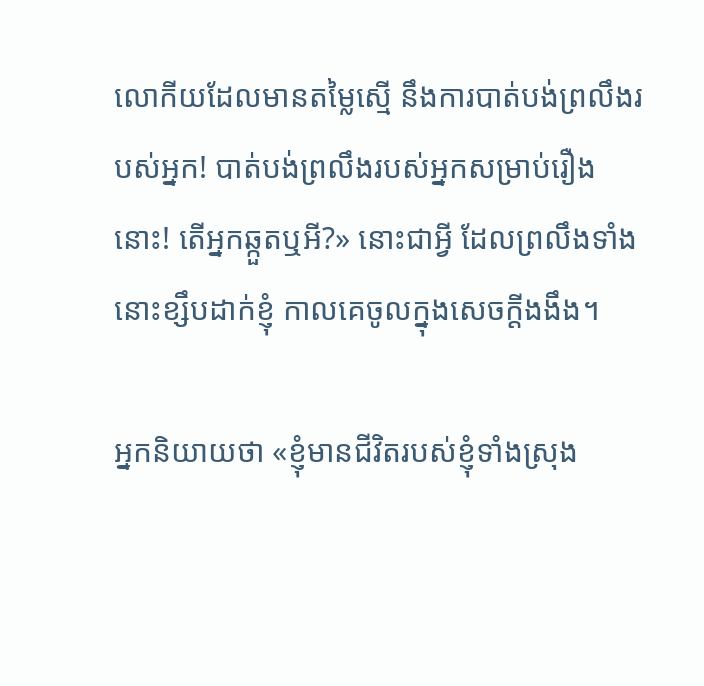លោកីយដែលមានតម្លៃស្មើ នឹងការបាត់បង់ព្រលឹងរបស់អ្នក! បាត់បង់ព្រលឹងរបស់អ្នកសម្រាប់រឿងនោះ! តើអ្នកឆ្កួតឬអី?» នោះជាអ្វី ដែលព្រលឹងទាំងនោះខ្សឹបដាក់ខ្ញុំ កាលគេចូលក្នុងសេចក្ដីងងឹង។

អ្នកនិយាយថា «ខ្ញុំមានជីវិតរបស់ខ្ញុំទាំងស្រុង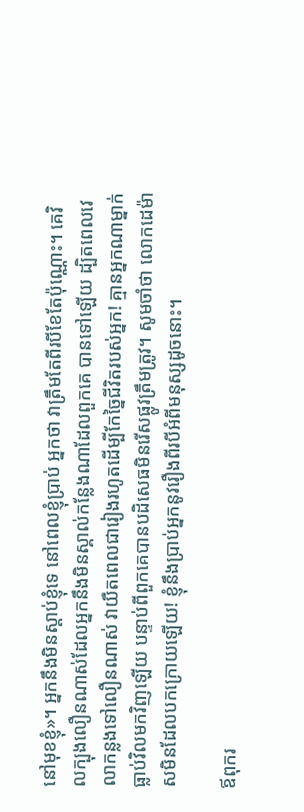នៅមុខខ្ញុំ»។ អ្នកនឹងមិនស្ដាប់ខ្ញុំទេ នៅពេលខ្ញុំប្រាប់ អ្នកថា វាត្រឹមតែពីរបីខែតែប៉ុណ្ណោះ។ គេវិលក្បុងលឿនណាស់ដែលអ្នកនឹងមិនស្គាល់កន្លែងណាដែលពួកគេ បានទៅឡើយ ដ្បិតពេលវេលាកន្លងទៅលឿនណាស់ វាយឺតពេលជារៀងរហូតដើម្បីកែច្នៃជីវិតរបស់អ្នក! គ្មានអ្នកណាម្នាក់ធ្លាប់វិលមកវិញឡើយ បន្ទាប់ពីពួកគេបានបដិសេធមិនរើសផ្លូវត្រឹមត្រូវ។ សូមចាំថា លោកដេម៉ាសមិនដែលបកក្រោយឡើយ! ខ្ញុំនឹងប្រាប់អ្នកនូវរឿងពីរបីអំពីមនុស្សដូចនោះ។

ឪពុករ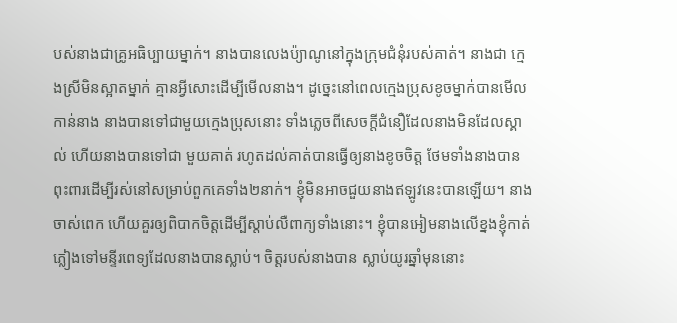បស់នាងជាគ្រូអធិប្បាយម្នាក់។ នាងបានលេងប៉្យាណូនៅក្នុងក្រុមជំនុំរបស់គាត់។ នាងជា ក្មេងស្រីមិនស្អាតម្នាក់ គ្មានអ្វីសោះដើម្បីមើលនាង។ ដូច្នេះនៅពេលក្មេងប្រុសខូចម្នាក់បានមើលកាន់នាង នាងបានទៅជាមួយក្មេងប្រុសនោះ ទាំងភ្លេចពីសេចក្ដីជំនឿដែលនាងមិនដែលស្គាល់ ហើយនាងបានទៅជា មួយគាត់ រហូតដល់គាត់បានធ្វើឲ្យនាងខូចចិត្ដ ថែមទាំងនាងបានពុះពារដើម្បីរស់នៅសម្រាប់ពួកគេទាំង២នាក់។ ខ្ញុំមិនអាចជួយនាងឥឡូវនេះបានឡើយ។ នាងចាស់ពេក ហើយគួរឲ្យពិបាកចិត្ដដើម្បីស្ដាប់លឺពាក្យទាំងនោះ។ ខ្ញុំបានអៀមនាងលើខ្នងខ្ញុំកាត់ភ្លៀងទៅមន្ទីរពេទ្យដែលនាងបានស្លាប់។ ចិត្ដរបស់នាងបាន ស្លាប់យូរឆ្នាំមុននោះ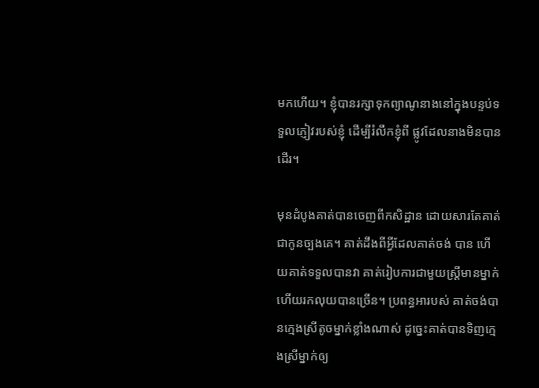មកហើយ។ ខ្ញុំបានរក្សាទុកព្យាណូនាងនៅក្នុងបន្ទប់ទទួលភ្ញៀវរបស់ខ្ញុំ ដើម្បីរំលឹកខ្ញុំពី ផ្លូវដែលនាងមិនបានដើរ។

មុនដំបូងគាត់បានចេញពីកសិដ្ឋាន ដោយសារតែគាត់ជាកូនច្បងគេ។ គាត់ដឹងពីអ្វីដែលគាត់ចង់ បាន ហើយគាត់ទទួលបានវា គាត់រៀបការជាមួយស្រ្ដីមានម្នាក់ ហើយរកលុយបានច្រើន។ ប្រពន្ធអារបស់ គាត់ចង់បានក្មេងស្រីតូចម្នាក់ខ្លាំងណាស់ ដូច្នេះគាត់បានទិញក្មេងស្រីម្នាក់ឲ្យ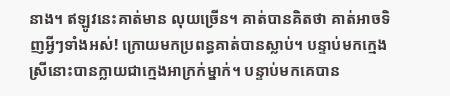នាង។ ឥឡូវនេះគាត់មាន លុយច្រើន។ គាត់បានគិតថា គាត់អាចទិញអ្វីៗទាំងអស់! ក្រោយមកប្រពន្ធគាត់បានស្លាប់។ បន្ទាប់មកក្មេង ស្រីនោះបានក្លាយជាក្មេងអាក្រក់ម្នាក់។ បន្ទាប់មកគេបាន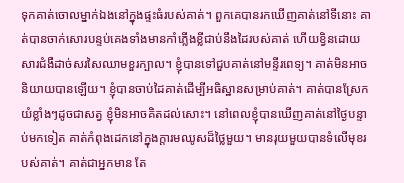ទុកគាត់ចោលម្នាក់ឯងនៅក្នុងផ្ទះធំរបស់គាត់។ ពួកគេបានរកឃើញគាត់នៅទីនោះ គាត់បានចាក់សោរបន្ទប់គេងទាំងមានកាំភ្លើងខ្លីជាប់នឹងដៃរបស់គាត់ ហើយខ្វិនដោយសារជំងឺដាច់សរសៃឈាមខួរក្បាល។ ខ្ញុំបានទៅជួបគាត់នៅមន្ទីរពេទ្យ។ គាត់មិនអាច និយាយបានឡើយ។ ខ្ញុំបានចាប់ដៃគាត់ដើម្បីអធិស្ឋានសម្រាប់គាត់។ គាត់បានស្រែកយំខ្លាំងៗដូចជាសត្វ ខ្ញុំមិនអាចគិតដល់សោះ។ នៅពេលខ្ញុំបានឃើញគាត់នៅថ្ងៃបន្ទាប់មកទៀត គាត់កំពុងដេកនៅក្នុងក្ដារមឈូសដ៏ថ្លៃមួយ។ មានរុយមួយបានទំលើមុខរបស់គាត់។ គាត់ជាអ្នកមាន តែ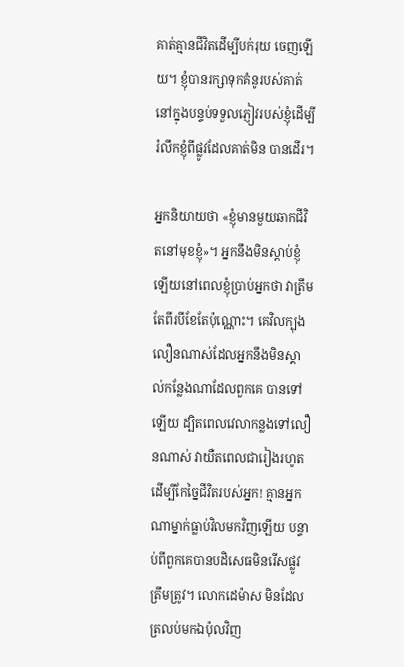គាត់គ្មានជីវិតដើម្បីបក់រុយ ចេញឡើយ។ ខ្ញុំបានរក្សាទុកគំនូរបស់គាត់នៅក្នុងបន្ទប់ទទួលភ្ញៀវរបស់ខ្ញុំដើម្បីរំលឹកខ្ញុំពីផ្លូវដែលគាត់មិន បានដើរ។

អ្នកនិយាយថា «ខ្ញុំមានមួយឆាកជីវិតនៅមុខខ្ញុំ»។ អ្នកនឹងមិនស្ដាប់ខ្ញុំឡើយនៅពេលខ្ញុំប្រាប់អ្នកថា វាត្រឹមតែពីរបីខែតែប៉ុណ្ណោះ។ គេវិលក្បុងលឿនណាស់ដែលអ្នកនឹងមិនស្គាល់កន្លែងណាដែលពួកគេ បានទៅឡើយ ដ្បិតពេលវេលាកន្លងទៅលឿនណាស់ វាយឺតពេលជារៀងរហូតដើម្បីកែច្នៃជីវិតរបស់អ្នក! គ្មានអ្នកណាម្នាក់ធ្លាប់វិលមកវិញឡើយ បន្ទាប់ពីពួកគេបានបដិសេធមិនរើសផ្លូវត្រឹមត្រូវ។ លោកដេម៉ាស មិនដែលត្រលប់មកឯប៉ុលវិញ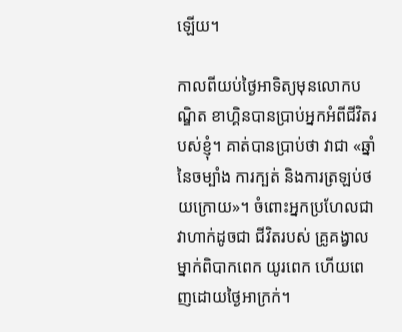ឡើយ។

កាលពីយប់ថ្ងៃអាទិត្យមុនលោកបណ្ឌិត ខាហ្គិនបានប្រាប់អ្នកអំពីជីវិតរបស់ខ្ញុំ។ គាត់បានប្រាប់ថា វាជា «ឆ្នាំនៃចម្បាំង ការក្បត់ និងការត្រឡប់ថយក្រោយ»។ ចំពោះអ្នកប្រហែលជាវាហាក់ដូចជា ជីវិតរបស់ គ្រូគង្វាលម្នាក់ពិបាកពេក យូរពេក ហើយពេញដោយថ្ងៃអាក្រក់។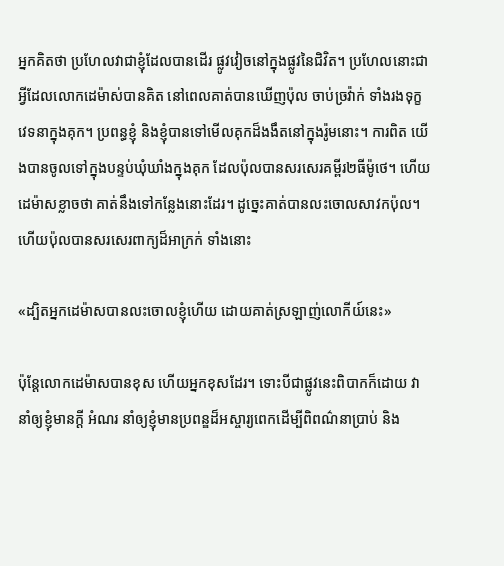អ្នកគិតថា ប្រហែលវាជាខ្ញុំដែលបានដើរ ផ្លូវវៀចនៅក្នុងផ្លូវនៃជិវិត។ ប្រហែលនោះជាអ្វីដែលលោកដេម៉ាស់បានគិត នៅពេលគាត់បានឃើញប៉ុល ចាប់ច្រវ៉ាក់ ទាំងរងទុក្ខវេទនាក្នុងគុក។ ប្រពន្ធខ្ញុំ និងខ្ញុំបានទៅមើលគុកដ៏ងងឹតនៅក្នុងរ៉ូមនោះ។ ការពិត យើងបានចូលទៅក្នុងបន្ទប់ឃុំឃាំងក្នុងគុក ដែលប៉ុលបានសរសេរគម្ពីរ២ធីម៉ូថេ។ ហើយដេម៉ាសខ្លាចថា គាត់នឹងទៅកន្លែងនោះដែរ។ ដូច្នេះគាត់បានលះចោលសាវកប៉ុល។ ហើយប៉ុលបានសរសេរពាក្យដ៏អាក្រក់ ទាំងនោះ

«ដ្បិតអ្នកដេម៉ាសបានលះចោលខ្ញុំហើយ ដោយគាត់ស្រឡាញ់លោកីយ៍នេះ»

ប៉ុន្ដែលោកដេម៉ាសបានខុស ហើយអ្នកខុសដែរ។ ទោះបីជាផ្លូវនេះពិបាកក៏ដោយ វានាំឲ្យខ្ញុំមានក្ដី អំណរ នាំឲ្យខ្ញុំមានប្រពន្ឌដ៏អស្ចារ្យពេកដើម្បីពិពណ៌នាប្រាប់ និង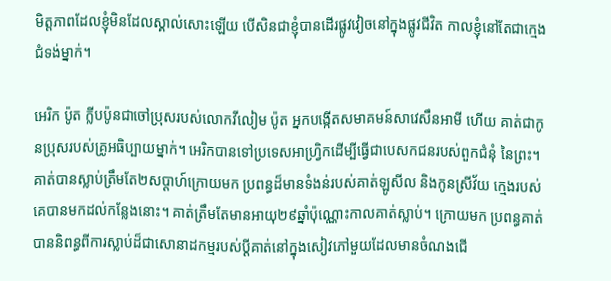មិត្ដភាពដែលខ្ញុំមិនដែលស្គាល់សោះឡើយ បើសិនជាខ្ញុំបានដើរផ្លូវវៀចនៅក្នុងផ្លូវជីវិត កាលខ្ញុំនៅតែជាក្មេងជំទង់ម្នាក់។

អេរិក ប៉ូត ក្លីបប៉ូនជាចៅប្រុសរបស់លោកវីលៀម ប៉ូត អ្នកបង្កើតសមាគមន៍សាវេសឹនអាមី ហើយ គាត់ជាកូនប្រុសរបស់គ្រូអធិប្បាយម្នាក់។ អេរិកបានទៅប្រទេសអាហ្វ្រិកដើម្បីធ្វើជាបេសកជនរបស់ពួកជំនុំ នៃព្រះ។ គាត់បានស្លាប់ត្រឹមតែ២សប្ដាហ៍ក្រោយមក ប្រពន្ធដ៏មានទំងន់របស់គាត់ឡូសីល និងកូនស្រីវ័យ ក្មេងរបស់គេបានមកដល់កន្លែងនោះ។ គាត់ត្រឹមតែមានអាយុ២៩ឆ្នាំប៉ុណ្ណោះកាលគាត់ស្លាប់។ ក្រោយមក ប្រពន្ធគាត់បាននិពន្ធពីការស្លាប់ដ៏ជាសោនាដកម្មរបស់ប្ដីគាត់នៅក្នុងសៀវភៅមួយដែលមានចំណងជើ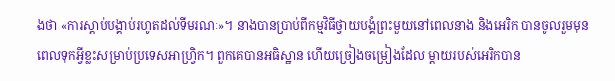ងថា «ការស្ដាប់បង្គាប់រហូតដល់ទីមរណៈ»។ នាងបានប្រាប់ពីកម្មវិធីថ្វាយបង្គំព្រះមួយនៅពេលនាង និងអេរិក បានចូលរួមមុនពេលទុកអ្វីខ្លះសម្រាប់ប្រទេសអាហ្រិ្វក។ ពួកគេបានអធិស្ឋាន ហើយច្រៀងចម្រៀងដែល ម្ដាយរបស់អេរិកបាន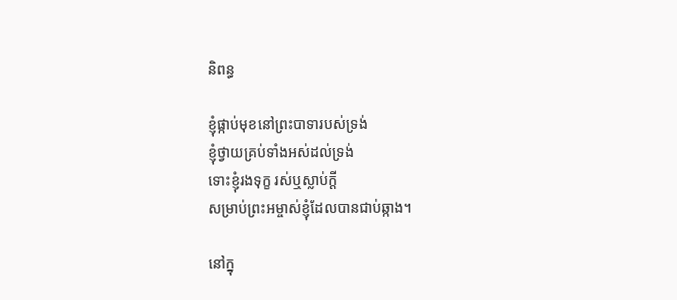និពន្ធ

ខ្ញុំផ្កាប់មុខនៅព្រះបាទារបស់ទ្រង់
ខ្ញុំថ្វាយគ្រប់ទាំងអស់ដល់ទ្រង់
ទោះខ្ញុំរងទុក្ខ រស់ឬស្លាប់ក្ដី
សម្រាប់ព្រះអម្ចាស់ខ្ញុំដែលបានជាប់ឆ្កាង។

នៅក្នុ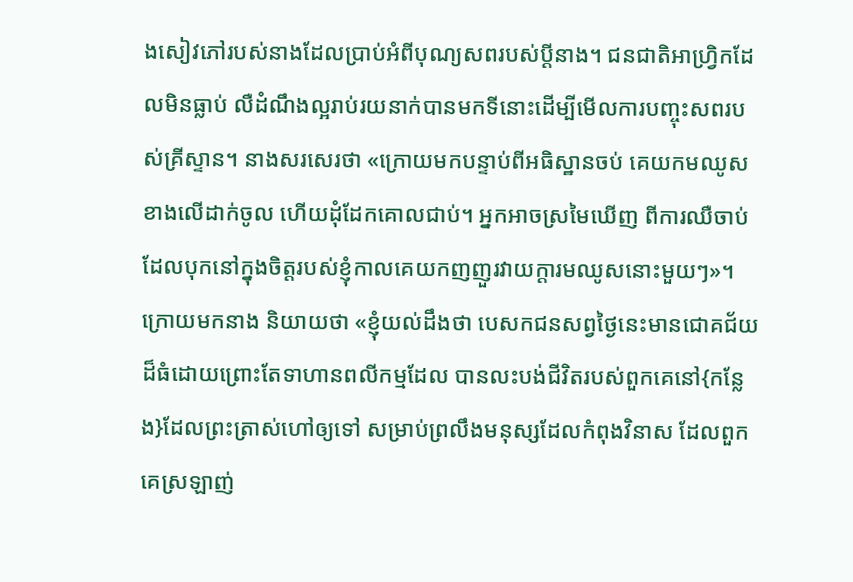ងសៀវភៅរបស់នាងដែលប្រាប់អំពីបុណ្យសពរបស់ប្ដីនាង។ ជនជាតិអាហ្រិ្វកដែលមិនធ្លាប់ លឺដំណឹងល្អរាប់រយនាក់បានមកទីនោះដើម្បីមើលការបញ្ចុះសពរបស់គ្រីស្ទាន។ នាងសរសេរថា «ក្រោយមកបន្ទាប់ពីអធិស្ឋានចប់ គេយកមឈូសខាងលើដាក់ចូល ហើយដុំដែកគោលជាប់។ អ្នកអាចស្រមៃឃើញ ពីការឈឺចាប់ដែលបុកនៅក្នុងចិត្ដរបស់ខ្ញុំកាលគេយកញញួរវាយក្ដារមឈូសនោះមួយៗ»។ ក្រោយមកនាង និយាយថា «ខ្ញុំយល់ដឹងថា បេសកជនសព្វថ្ងៃនេះមានជោគជ័យដ៏ធំដោយព្រោះតែទាហានពលីកម្មដែល បានលះបង់ជីវិតរបស់ពួកគេនៅ{កន្លែង}ដែលព្រះត្រាស់ហៅឲ្យទៅ សម្រាប់ព្រលឹងមនុស្សដែលកំពុងវិនាស ដែលពួកគេស្រឡាញ់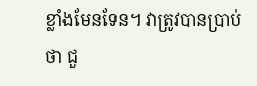ខ្លាំងមែនទែន។ វាត្រូវបានប្រាប់ថា ជួ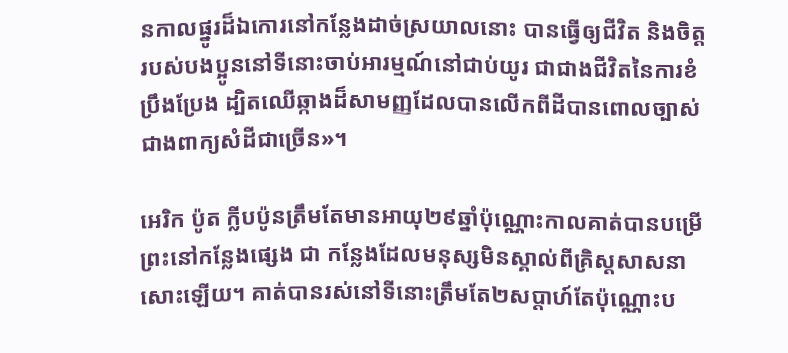នកាលផ្នូរដ៏ឯកោរនៅកន្លែងដាច់ស្រយាលនោះ បានធ្វើឲ្យជីវិត និងចិត្ដរបស់បងប្អូននៅទីនោះចាប់អារម្មណ៍នៅជាប់យូរ ជាជាងជីវិតនៃការខំប្រឹងប្រែង ដ្បិតឈើឆ្កាងដ៏សាមញ្ញដែលបានលើកពីដីបានពោលច្បាស់ជាងពាក្យសំដីជាច្រើន»។

អេរិក ប៉ូត ក្លីបប៉ូនត្រឹមតែមានអាយុ២៩ឆ្នាំប៉ុណ្ណោះកាលគាត់បានបម្រើព្រះនៅកន្លែងផ្សេង ជា កន្លែងដែលមនុស្សមិនស្គាល់ពីគ្រិស្ដសាសនាសោះឡើយ។ គាត់បានរស់នៅទីនោះត្រឹមតែ២សប្ដាហ៍តែប៉ុណ្ណោះប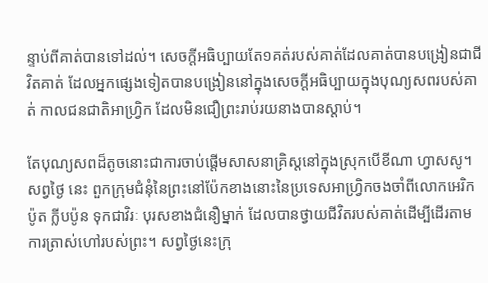ន្ទាប់ពីគាត់បានទៅដល់។ សេចក្ដីអធិប្បាយតែ១គត់របស់គាត់ដែលគាត់បានបង្រៀនជាជីវិតគាត់ ដែលអ្នកផ្សេងទៀតបានបង្រៀននៅក្នុងសេចក្ដីអធិប្បាយក្នុងបុណ្យសពរបស់គាត់ កាលជនជាតិអាហ្រ្វិក ដែលមិនជឿព្រះរាប់រយនាងបានស្ដាប់។

តែបុណ្យសពដ៏តូចនោះជាការចាប់ផ្ដើមសាសនាគ្រិស្ដនៅក្នុងស្រុកបើខីណា ហ្វាសសូ។ សព្វថ្ងៃ នេះ ពួកក្រុមជំនុំនៃព្រះនៅប៉ែកខាងនោះនៃប្រទេសអាហ្រ្វិកចងចាំពីលោកអេរិក ប៉ូត ក្លីបប៉ូន ទុកជាវិរៈ បុរសខាងជំនឿម្នាក់ ដែលបានថ្វាយជីវិតរបស់គាត់ដើម្បីដើរតាមការត្រាស់ហៅរបស់ព្រះ។ សព្វថ្ងៃនេះក្រុ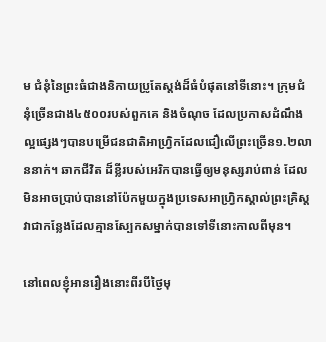ម ជំនុំនៃព្រះធំជាងនិកាយប្រូតែស្ដង់ដ៏ធំបំផុតនៅទីនោះ។ ក្រុមជំនុំច្រើនជាង៤៥០០របស់ពួកគេ និងចំណុច ដែលប្រកាសដំណឹងល្អផ្សេងៗបានបម្រើជនជាតិអាហ្រិ្វកដែលជឿលើព្រះច្រើន១.២លាននាក់។ ឆាកជីវិត ដ៏ខ្លីរបស់អេរិកបានធ្វើឲ្យមនុស្សរាប់ពាន់ ដែលមិនអាចប្រាប់បាននៅប៉ែកមួយក្នុងប្រទេសអាហ្រិ្វកស្គាល់ព្រះគ្រិស្ដ វាជាកន្លែងដែលគ្មានស្បែកសម្នាក់បានទៅទីនោះកាលពីមុន។

នៅពេលខ្ញុំអានរឿងនោះពីរបីថ្ងៃមុ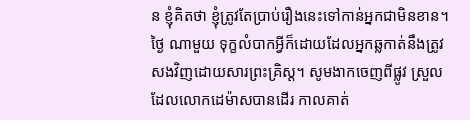ន ខ្ញុំគិតថា ខ្ញុំត្រូវតែប្រាប់រឿងនេះទៅកាន់អ្នកជាមិនខាន។ ថ្ងៃ ណាមួយ ទុក្ខលំបាកអ្វីក៏ដោយដែលអ្នកឆ្លកាត់នឹងត្រូវសងវិញដោយសារព្រះគ្រិស្ដ។ សូមងាកចេញពីផ្លូវ ស្រួលដែលលោកដេម៉ាសបានដើរ កាលគាត់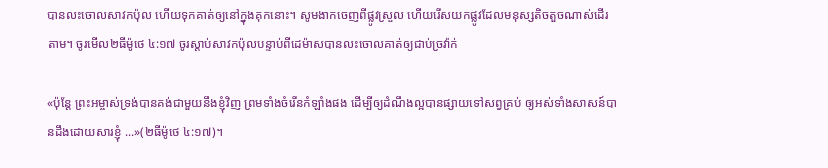បានលះចោលសាវកប៉ុល ហើយទុកគាត់ឲ្យនៅក្នុងគុកនោះ។ សូមងាកចេញពីផ្លូវស្រួល ហើយរើសយកផ្លូវដែលមនុស្សតិចតួចណាស់ដើរតាម។ ចូរមើល២ធីម៉ូថេ ៤:១៧ ចូរស្ដាប់សាវកប៉ុលបន្ទាប់ពីដេម៉ាសបានលះចោលគាត់ឲ្យជាប់ច្រវ៉ាក់

«ប៉ុន្តែ ព្រះអម្ចាស់ទ្រង់បានគង់ជាមួយនឹងខ្ញុំវិញ ព្រមទាំងចំរើនកំឡាំងផង ដើម្បីឲ្យដំណឹងល្អបានផ្សាយទៅសព្វគ្រប់ ឲ្យអស់ទាំងសាសន៍បានដឹងដោយសារខ្ញុំ ...»(២ធីម៉ូថេ ៤:១៧)។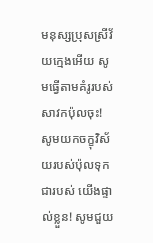មនុស្សប្រុសស្រីវ័យក្មេងអើយ សូមធ្វើតាមគំរូរបស់សាវកប៉ុលចុះ! សូមយកចក្ខុវិស័យរបស់ប៉ុលទុកជារបស់ យើងផ្ទាល់ខ្លួន! សូមជួយ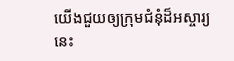យើងជួយឲ្យក្រុមជំនុំដ៏អស្ចារ្យនេះ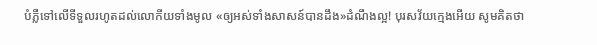បំភ្លឺទៅលើទីទួលរហូតដល់លោកីយទាំងមូល «ឲ្យអស់ទាំងសាសន៍បានដឹង»ដំណឹងល្អ! បុរសវ័យក្មេងអើយ សូមគិតថា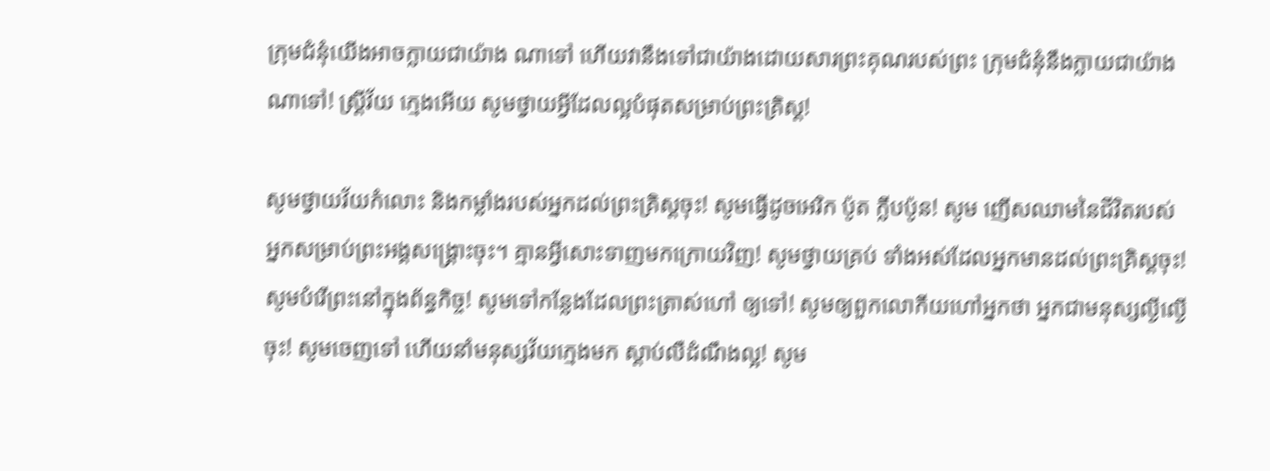ក្រុមជំនុំយើងអាចក្លាយជាយ៉ាង ណាទៅ ហើយវានឹងទៅជាយ៉ាងដោយសារព្រះគុណរបស់ព្រះ ក្រុមជំនុំនឹងក្លាយជាយ៉ាងណាទៅ! ស្រ្ដីវ័យ ក្មេងអើយ សូមថ្វាយអ្វីដែលល្អបំផុតសម្រាប់ព្រះគ្រិស្ដ!

សូមថ្វាយវ័យកំលោះ និងកម្លាំងរបស់អ្នកដល់ព្រះគ្រិស្ដចុះ! សូមធ្វើដូចអេរិក ប៉ូត ក្លីបប៉ូន! សូម ញើសឈាមនៃជីវិតរបស់អ្នកសម្រាប់ព្រះអង្គសង្រ្គោះចុះ។ គ្មានអ្វីសោះទាញមកក្រោយវិញ! សូមថ្វាយគ្រប់ ទាំងអស់ដែលអ្នកមានដល់ព្រះគ្រិស្ដចុះ! សូមបំរើព្រះនៅក្នុងព័ន្ធកិច្ច! សូមទៅកន្លែងដែលព្រះត្រាស់ហៅ ឲ្យទៅ! សូមឲ្យពួកលោកីយហៅអ្នកថា អ្នកជាមនុស្សល្ងីល្ងើចុះ! សូមចេញទៅ ហើយនាំមនុស្សវ័យក្មេងមក ស្ដាប់លឺដំណឹងល្អ! សូម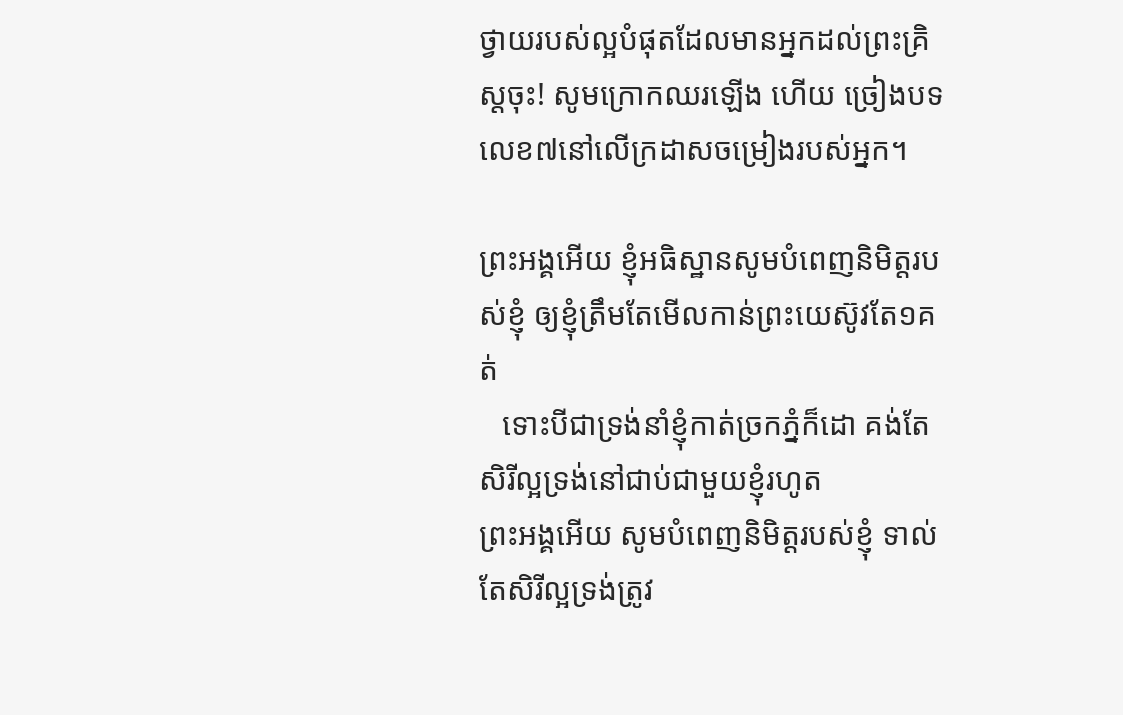ថ្វាយរបស់ល្អបំផុតដែលមានអ្នកដល់ព្រះគ្រិស្ដចុះ! សូមក្រោកឈរឡើង ហើយ ច្រៀងបទលេខ៧នៅលើក្រដាសចម្រៀងរបស់អ្នក។

ព្រះអង្គអើយ ខ្ញុំអធិស្ឋានសូមបំពេញនិមិត្ដរបស់ខ្ញុំ ឲ្យខ្ញុំត្រឹមតែមើលកាន់ព្រះយេស៊ូវតែ១គត់
   ទោះបីជាទ្រង់នាំខ្ញុំកាត់ច្រកភ្នំក៏ដោ គង់តែសិរីល្អទ្រង់នៅជាប់ជាមួយខ្ញុំរហូត
ព្រះអង្គអើយ សូមបំពេញនិមិត្ដរបស់ខ្ញុំ ទាល់តែសិរីល្អទ្រង់ត្រូវ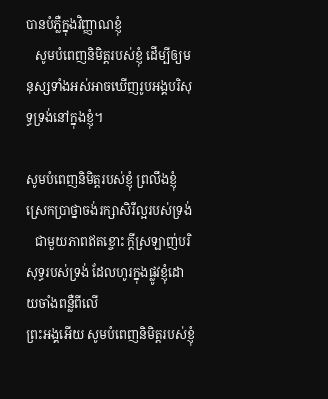បានបំភ្លឺក្នុងវិញ្ញាណខ្ញុំ
   សូមបំពេញនិមិត្ដរបស់ខ្ញុំ ដើម្បីឲ្យមនុស្សទាំងអស់អាចឃើញរូបអង្គបរិសុទ្ធទ្រង់នៅក្នុងខ្ញុំ។

សូមបំពេញនិមិត្ដរបស់ខ្ញុំ ព្រលឹងខ្ញុំស្រេកប្រាថ្នាចង់រក្សាសិរីល្អរបស់ទ្រង់
   ជាមួយភាពឥតខ្ចោះ ក្ដីស្រឡាញ់បរិសុទ្ធរបស់ទ្រង់ ដែលហូរក្នុងផ្លូវខ្ញុំដោយចាំងពន្លឺពីលើ
ព្រះអង្គអើយ សូមបំពេញនិមិត្ដរបស់ខ្ញុំ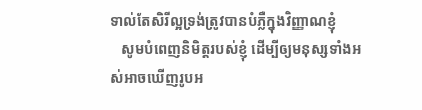ទាល់តែសិរីល្អទ្រង់ត្រូវបានបំភ្លឺក្នុងវិញ្ញាណខ្ញុំ
   សូមបំពេញនិមិត្ដរបស់ខ្ញុំ ដើម្បីឲ្យមនុស្សទាំងអស់អាចឃើញរូបអ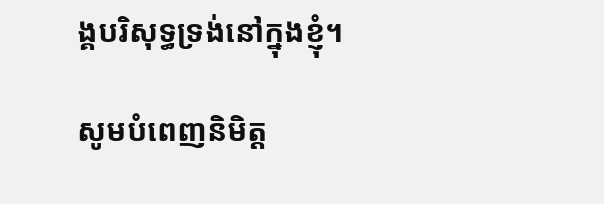ង្គបរិសុទ្ធទ្រង់នៅក្នុងខ្ញុំ។

សូមបំពេញនិមិត្ដ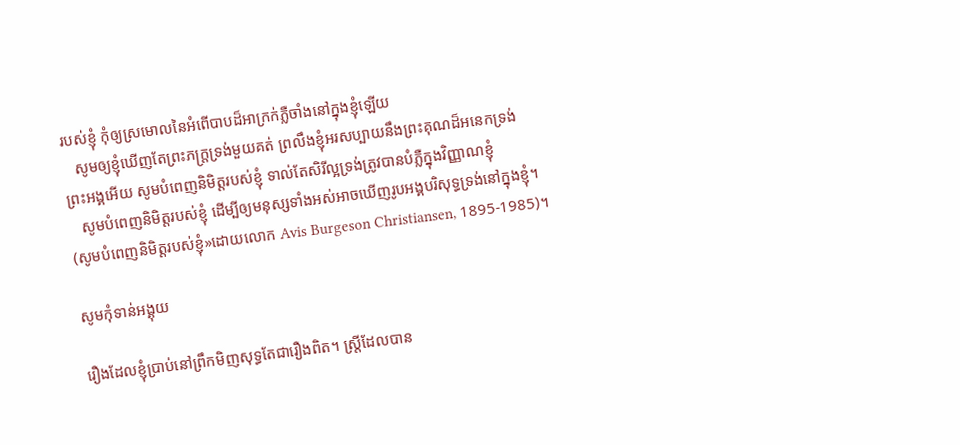របស់ខ្ញុំ កុំឲ្យស្រមោលនៃអំពើបាបដ៏អាក្រក់ភ្លឺចាំងនៅក្នុងខ្ញុំឡើយ
   សូមឲ្យខ្ញុំឃើញតែព្រះភក្រ្ដទ្រង់មួយគត់ ព្រលឹងខ្ញុំអរសប្បាយនឹងព្រះគុណដ៏អនេកទ្រង់
ព្រះអង្គអើយ សូមបំពេញនិមិត្ដរបស់ខ្ញុំ ទាល់តែសិរីល្អទ្រង់ត្រូវបានបំភ្លឺក្នុងវិញ្ញាណខ្ញុំ
   សូមបំពេញនិមិត្ដរបស់ខ្ញុំ ដើម្បីឲ្យមនុស្សទាំងអស់អាចឃើញរូបអង្គបរិសុទ្ធទ្រង់នៅក្នុងខ្ញុំ។
(សូមបំពេញនិមិត្ដរបស់ខ្ញុំ»ដោយលោក Avis Burgeson Christiansen, 1895-1985)។

សូមកុំទាន់អង្គុយ

រឿងដែលខ្ញុំប្រាប់នៅព្រឹកមិញសុទ្ធតែជារឿងពិត។ ស្រ្ដីដែលបាន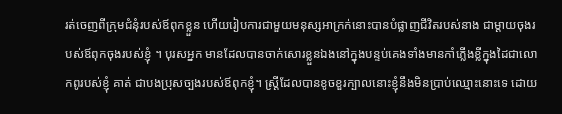រត់ចេញពីក្រុមជំនុំរបស់ឪពុកខ្លួន ហើយរៀបការជាមួយមនុស្សអាក្រក់នោះបានបំផ្លាញជីវិតរបស់នាង ជាម្ដាយចុងរបស់ឪពុកចុងរបស់ខ្ញុំ ។ បុរសអ្នក មានដែលបានចាក់សោរខ្លួនឯងនៅក្នុងបន្ទប់គេងទាំងមានកាំភ្លើងខ្លីក្នុងដៃជាលោកពូរបស់ខ្ញុំ គាត់ ជាបងប្រុសច្បងរបស់ឪពុកខ្ញុំ។ ស្រ្ដីដែលបានខូចខួរក្បាលនោះខ្ញុំនឹងមិនប្រាប់ឈ្មោះនោះទេ ដោយ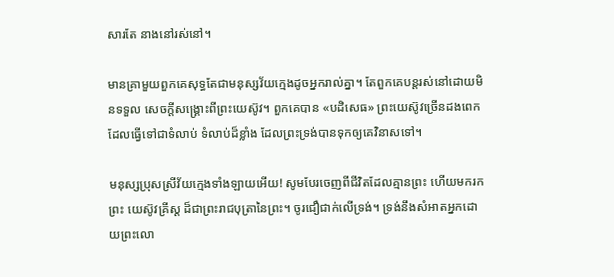សារតែ នាងនៅរស់នៅ។

មានគ្រាមួយពួកគេសុទ្ធតែជាមនុស្សវ័យក្មេងដូចអ្នករាល់គ្នា។ តែពួកគេបន្ដរស់នៅដោយមិនទទួល សេចក្ដីសង្រ្គោះពីព្រះយេស៊ូវ។ ពួកគេបាន «បដិសេធ» ព្រះយេស៊ូវច្រើនដងពេក ដែលធ្វើទៅជាទំលាប់ ទំលាប់ដ៏ខ្លាំង ដែលព្រះទ្រង់បានទុកឲ្យគេវិនាសទៅ។

មនុស្សប្រុសស្រីវ័យក្មេងទាំងឡាយអើយ! សូមបែរចេញពីជីវិតដែលគ្មានព្រះ ហើយមករកព្រះ យេស៊ូវគ្រីស្ដ ដ៏ជាព្រះរាជបុត្រានៃព្រះ។ ចូរជឿជាក់លើទ្រង់។ ទ្រង់នឹងសំអាតអ្នកដោយព្រះលោ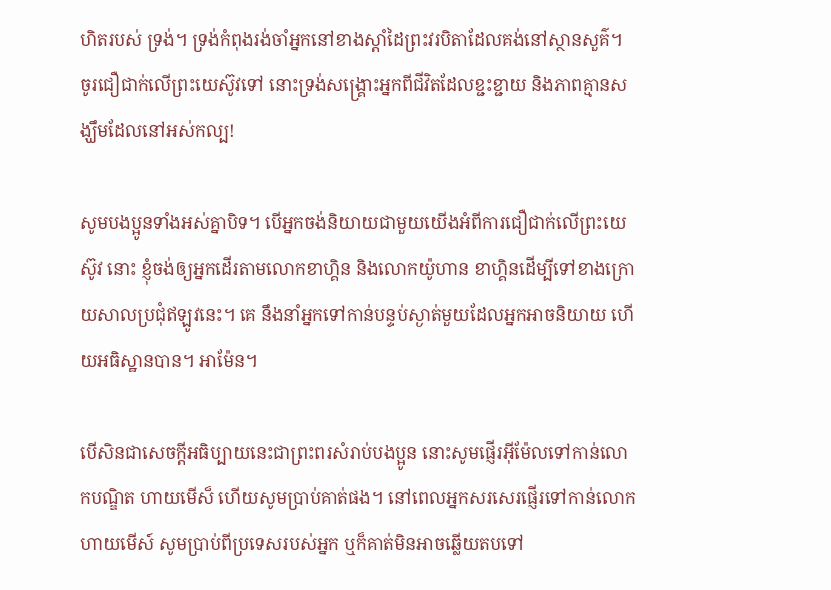ហិតរបស់ ទ្រង់។ ទ្រង់កំពុងរង់ចាំអ្នកនៅខាងស្ដាំដៃព្រះវរបិតាដែលគង់នៅស្ថានសួគ៌។ ចូរជឿជាក់លើព្រះយេស៊ូវទៅ នោះទ្រង់សង្រ្គោះអ្នកពីជីវិតដែលខ្ជះខ្ជាយ និងភាពគ្មានសង្ឃឹមដែលនៅអស់កល្ប!

សូមបងប្អូនទាំងអស់គ្នាបិទ។ បើអ្នកចង់និយាយជាមួយយើងអំពីការជឿជាក់លើព្រះយេស៊ូវ នោះ ខ្ញុំចង់ឲ្យអ្នកដើរតាមលោកខាហ្គិន និងលោកយ៉ូហាន ខាហ្គិនដើម្បីទៅខាងក្រោយសាលប្រជុំឥឡូវនេះ។ គេ នឹងនាំអ្នកទៅកាន់បន្ទប់ស្ងាត់មួយដែលអ្នកអាចនិយាយ ហើយអធិស្ឋានបាន។ អាម៉ែន។

បើសិនជាសេចក្ដីអធិប្បាយនេះជាព្រះពរសំរាប់បងប្អូន នោះសូមផ្ញើរអ៊ីម៉ែលទៅកាន់លោកបណ្ឌិត ហាយមើស៏ ហើយសូមប្រាប់គាត់ផង។ នៅពេលអ្នកសរសេរផ្ញើរទៅកាន់លោក ហាយមើស៍ សូមប្រាប់ពីប្រទេសរបស់អ្នក ឬក៏គាត់មិនអាចឆ្លើយតបទៅ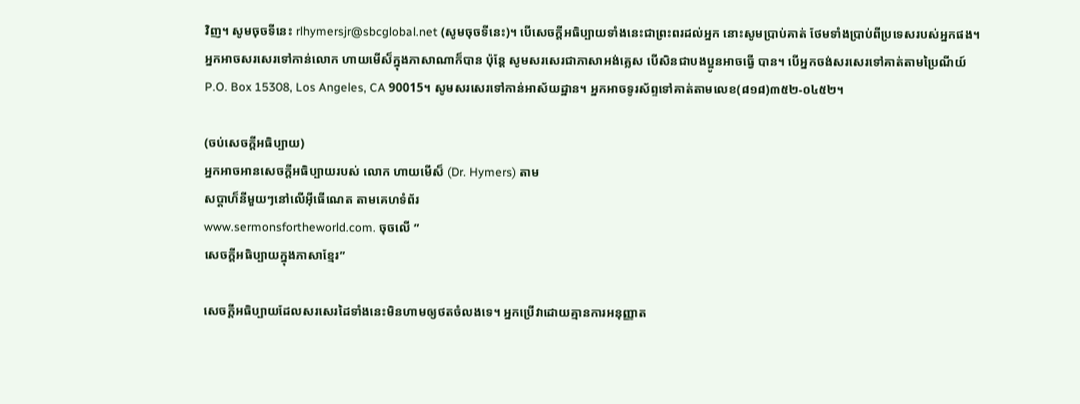វិញ។ សូមចុចទីនេះ rlhymersjr@sbcglobal.net (សូមចុចទីនេះ)។ បើសេចក្ដីអធិប្បាយទាំងនេះជាព្រះពរដល់អ្នក នោះសូមប្រាប់គាត់ ថែមទាំងប្រាប់ពីប្រទេសរបស់អ្នកផង។ អ្នកអាចសរសេរទៅកាន់លោក ហាយមើស៏ក្នុងភាសាណាក៏បាន ប៉ុន្ដែ សូមសរសេរជាភាសាអង់គ្លេស បើសិនជាបងប្អូនអាចធ្វើ បាន។ បើអ្នកចង់សរសេរទៅគាត់តាមប្រៃណីយ៍ P.O. Box 15308, Los Angeles, CA 90015។ សូមសរសេរទៅកាន់អាស័យដ្ឋាន។ អ្នកអាចទូរស័ព្ទទៅគាត់តាមលេខ(៨១៨)៣៥២-០៤៥២។

(ចប់សេចក្ដីអធិប្បាយ)
អ្នកអាចអានសេចក្ដីអធិប្បាយរបស់ លោក ហាយមើស៏ (Dr. Hymers) តាម
សប្ដាហ៏នីមួយៗនៅលើអ៊ីធើណេត តាមគេហទំព័រ
www.sermonsfortheworld.com. ចុចលើ ”
សេចក្ដីអធិប្បាយក្នុងភាសាខ្មែរ”

សេចក្ដីអធិប្បាយដែលសរសេរដៃទាំងនេះមិនហាមឲ្យថតចំលងទេ។ អ្នកប្រើវាដោយគ្មានការអនុញ្ញាត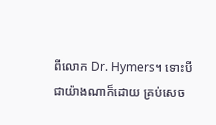ពីលោក Dr. Hymers។ ទោះបីជាយ៉ាងណាក៏ដោយ គ្រប់សេច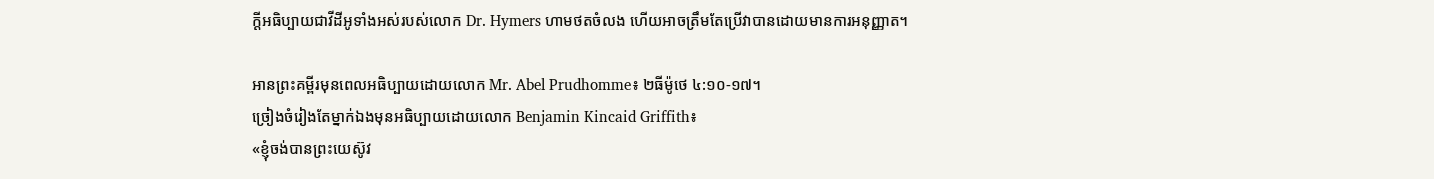ក្ដីអធិប្បាយជាវីដីអូទាំងអស់របស់លោក Dr. Hymers ហាមថតចំលង ហើយអាចត្រឹមតែប្រើវាបានដោយមានការអនុញ្ញាត។

អានព្រះគម្ពីរមុនពេលអធិប្បាយដោយលោក Mr. Abel Prudhomme៖ ២ធីម៉ូថេ ៤:១០-១៧។
ច្រៀងចំរៀងតែម្នាក់ឯងមុនអធិប្បាយដោយលោក Benjamin Kincaid Griffith៖
«ខ្ញុំចង់បានព្រះយេស៊ូវ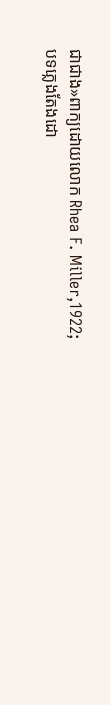ជាជាង»ពាក្យដោយលោក Rhea F. Miller,1922;
បទភ្លេងតែងដោ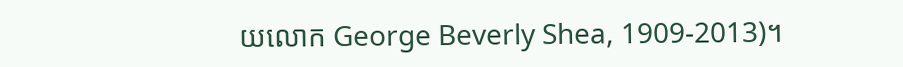យលោក George Beverly Shea, 1909-2013)។